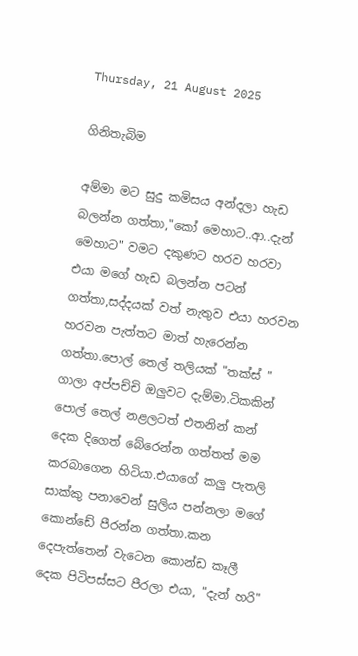Thursday, 21 August 2025

ගිනිතැබිම

අම්මා මට සුදු කමිසය අන්දලා හැඩ බලන්න ගත්තා,"කෝ මෙහාට..ආ..දැන් මෙහාට" වමට දකුණට හරව හරවා එයා මගේ හැඩ බලන්න පටන් ගත්තා,සද්දයක් වත් නැතුව එයා හරවන හරවන පැත්තට මාත් හැරෙන්න ගත්තා.පොල් තෙල් තලියක් "තක්ස් " ගාලා අප්පච්චි ඔලුවට දැම්මා.ටිකකින් පොල් තෙල් නළලටත් එතනින් කන් දෙක දිගෙත් බේරෙන්න ගත්තත් මම කරබාගෙන හිටියා.එයාගේ කලු පැතලි සාක්කු පනාවෙන් සුලිය පන්නලා මගේ කොන්ඩේ පීරන්න ගත්තා.කන දෙපැත්තෙන් වැටෙන කොන්ඩ කෑලී දෙක පිටිපස්සට පීරලා එයා, "දැන් හරි"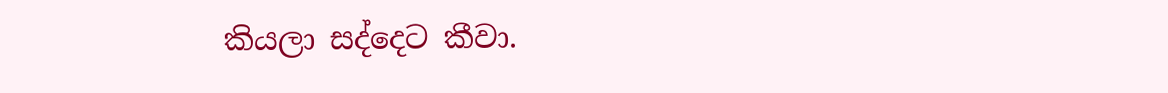කියලා සද්දෙට කීවා.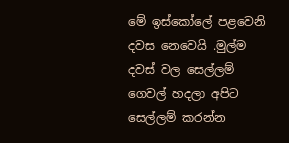මේ ඉස්කෝලේ පළවෙනි දවස නෙවෙයි .මුල්ම දවස් වල සෙල්ලම් ගෙවල් හදලා අපිට සෙල්ලම් කරන්න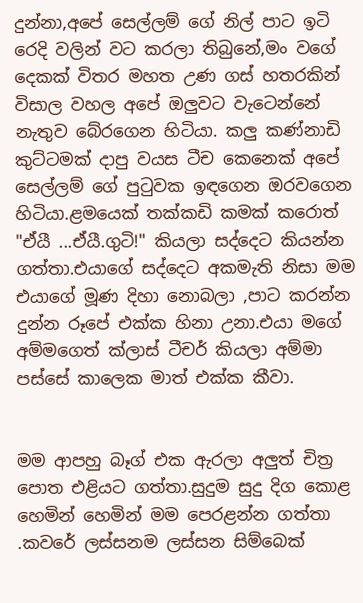දුන්නා,අපේ සෙල්ලම් ගේ නිල් පාට ඉටි රෙදි වලින් වට කරලා තිබුනේ,මං වගේ දෙකක් විතර මහත උණ ගස් හතරකින් විසාල වහල අපේ ඔලුවට වැටෙන්නේ නැතුව බේරගෙන හිටියා. කලු කණ්නාඩි කුට්ටමක් දාපු වයස ටීච කෙනෙක් අපේ සෙල්ලම් ගේ පුටුවක ඉඳගෙන ඔරවගෙන හිටියා.ළමයෙක් තක්කඩි කමක් කරොත් "ඒයී ...ඒයී.ගුටි!" කියලා සද්දෙට කියන්න ගත්තා.එයාගේ සද්දෙට අකමැති නිසා මම එයාගේ මූණ දිහා නොබලා ,පාට කරන්න දුන්න රූපේ එක්ක හිනා උනා.එයා මගේ අම්මගෙත් ක්ලාස් ටීචර් කියලා අම්මා පස්සේ කාලෙක මාත් එක්ක කීවා.


මම ආපහු බෑග් එක ඇරලා අලුත් චිත්‍ර පොත එළියට ගත්තා.සුදුම සුදු දිග කොළ හෙමින් හෙමින් මම පෙරළන්න ගත්තා .කවරේ ලස්සනම ලස්සන සිම්බෙක්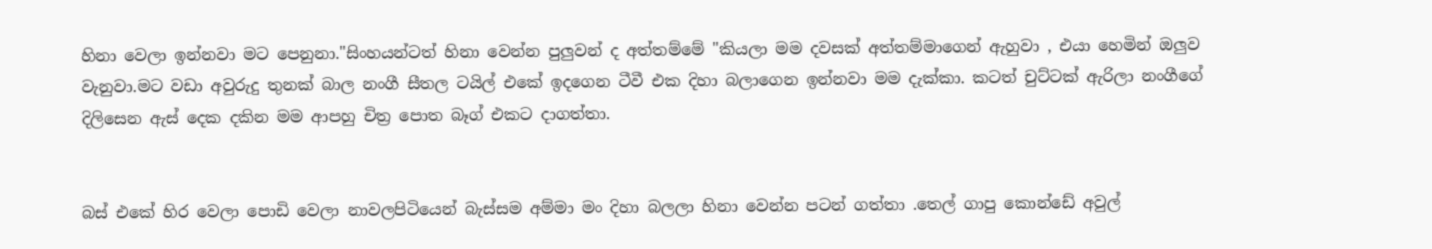හිනා වෙලා ඉන්නවා මට පෙනුනා."සිංහයන්ටත් හිනා වෙන්න පුලුවන් ද අත්තම්මේ "කියලා මම දවසක් අත්තම්මාගෙන් ඇහුවා , එයා හෙමින් ඔලුව වැනුවා.මට වඩා අවුරුදු තුනක් බාල නංගී සීතල ටයිල් එකේ ඉදගෙන ටීවී එක දිහා බලාගෙන ඉන්නවා මම දැක්කා. කටත් චුට්ටක් ඇරිලා නංගීගේ දිලිසෙන ඇස් දෙක දකින මම ආපහු චිත්‍ර පොත බෑග් එකට දාගත්තා.


බස් එකේ හිර වෙලා පොඩි වෙලා නාවලපිටියෙන් බැස්සම අම්මා මං දිහා බලලා හිනා වෙන්න පටන් ගත්තා .තෙල් ගාපු කොන්ඩේ අවුල්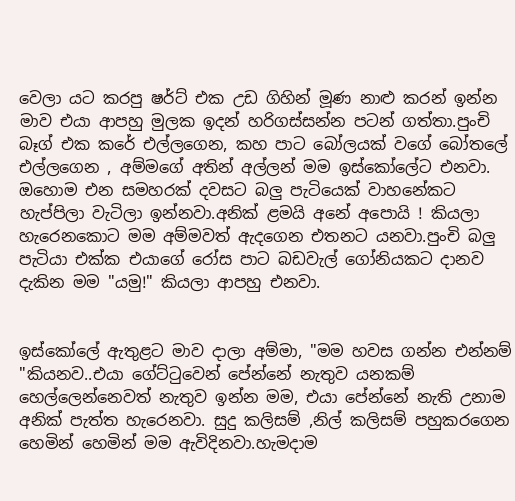වෙලා යට කරපු ෂර්ට් එක උඩ ගිහින් මූණ නාළු කරන් ඉන්න මාව එයා ආපහු මුලක ඉදන් හරිගස්සන්න පටන් ගත්තා.පුංචි බෑග් එක කරේ එල්ලගෙන, කහ පාට බෝලයක් වගේ බෝතලේ එල්ලගෙන , අම්මගේ අතින් අල්ලන් මම ඉස්කෝලේට එනවා. ඔහොම එන සමහරක් දවසට බලු පැටියෙක් වාහනේකට හැප්පිලා වැටිලා ඉන්නවා.අනික් ළමයි අනේ අපොයි ! කියලා හැරෙනකොට මම අම්මවත් ඇදගෙන එතනට යනවා.පුංචි බලු පැටියා එක්ක එයාගේ රෝස පාට බඩවැල් ගෝනියකට දානව දැකින මම "යමු!" කියලා ආපහු එනවා.


ඉස්කෝලේ ඇතුළට මාව දාලා අම්මා, "මම හවස ගන්න එන්නම් "කියනව..එයා ගේට්ටුවෙන් පේන්නේ නැතුව යනකම් හෙල්ලෙන්නෙවත් නැතුව ඉන්න මම, එයා පේන්නේ නැති උනාම අනික් පැත්ත හැරෙනවා. සුදු කලිසම් ,නිල් කලිසම් පහුකරගෙන හෙමින් හෙමින් මම ඇවිදිනවා.හැමදාම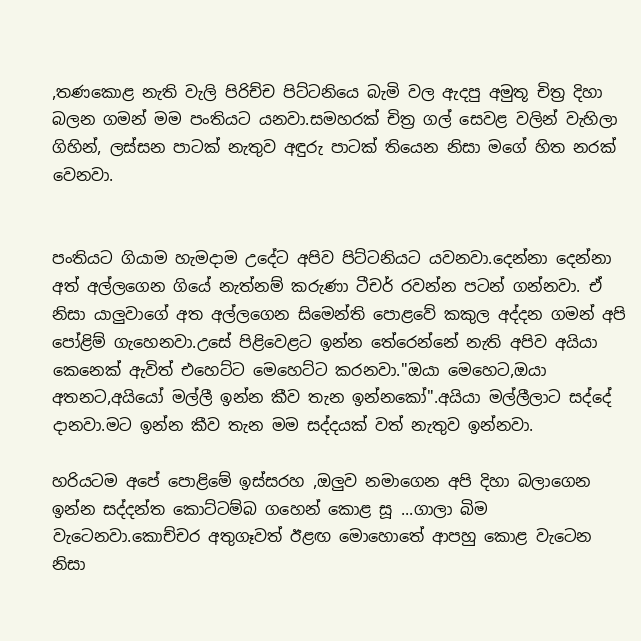,තණකොළ නැති වැලි පිරිච්ච පිට්ටනියෙ බැමි වල ඇදපු අමුතූ චිත්‍ර දිහා බලන ගමන් මම පංතියට යනවා.සමහරක් චිත්‍ර ගල් සෙවළ වලින් වැහිලා ගිහින්, ලස්සන පාටක් නැතුව අඳුරු පාටක් තියෙන නිසා මගේ හිත නරක් වෙනවා.


පංතියට ගියාම හැමදාම උදේට අපිව පිට්ටනියට යවනවා.දෙන්නා දෙන්නා අත් අල්ලගෙන ගියේ නැත්නම් කරුණා ටීචර් රවන්න පටන් ගන්නවා. ඒ නිසා යාලුවාගේ අත අල්ලගෙන සිමෙන්ති පොළවේ කකුල අද්දන ගමන් අපි පෝළිම් ගැහෙනවා.උසේ පිළිවෙළට ඉන්න තේරෙන්නේ නැති අපිව අයියා කෙනෙක් ඇවිත් එහෙට්ට මෙහෙට්ට කරනවා."ඔයා මෙහෙට,ඔයා අතනට,අයියෝ මල්ලී ඉන්න කීව තැන ඉන්නකෝ".අයියා මල්ලීලාට සද්දේ දානවා.මට ඉන්න කීව තැන මම සද්දයක් වත් නැතුව ඉන්නවා.

හරියටම අපේ පොළිමේ ඉස්සරහ ,ඔලුව නමාගෙන අපි දිහා බලාගෙන ඉන්න සද්දන්ත කොට්ටම්බ ගහෙන් කොළ සූ ...ගාලා බිම වැටෙනවා.කොච්චර අතුගෑවත් ඊළඟ මොහොතේ ආපහු කොළ වැටෙන නිසා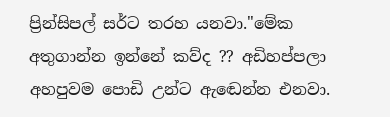ප්‍රින්සිපල් සර්ට තරහ යනවා."මේක අතුගාන්න ඉන්නේ කව්ද ?? අඩිහප්පලා අහපුවම පොඩි උන්ට ඇඬෙන්න එනවා.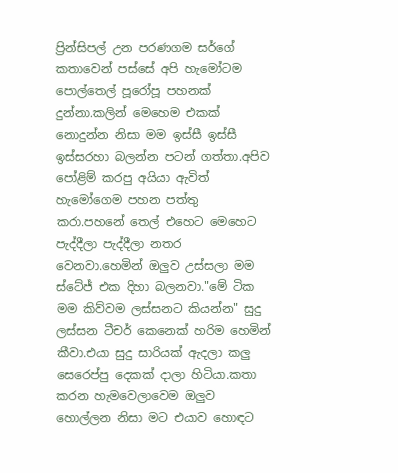ප්‍රින්සිපල් උන පරණගම සර්ගේ කතාවෙන් පස්සේ අපි හැමෝටම පොල්තෙල් පූරෝපූ පහනක් දුන්නා.කලින් මෙහෙම එකක් නොදුන්න නිසා මම ඉස්සී ඉස්සී ඉස්සරහා බලන්න පටන් ගත්තා.අපිව පෝළිම් කරපු අයියා ඇවිත් හැමෝගෙම පහන පත්තු කරා.පහනේ තෙල් එහෙට මෙහෙට පැද්දීලා පැද්දීලා නතර වෙනවා.හෙමින් ඔලුව උස්සලා මම ස්ටේජ් එක දිහා බලනවා."මේ ටික මම කිව්වම ලස්සනට කියන්න" සුදු ලස්සන ටීචර් කෙනෙක් හරිම හෙමින් කීවා.එයා සුදු සාරියක් ඇදලා කලු සෙරෙප්පු දෙකක් දාලා හිටියා.කතා කරන හැමවෙලාවෙම ඔලුව හොල්ලන නිසා මට එයාව හොඳට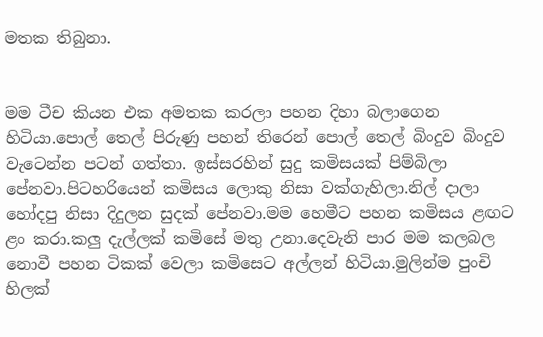මතක තිබුනා.


මම ටීච කියන එක අමතක කරලා පහන දිහා බලාගෙන හිටියා.පොල් තෙල් පිරුණු පහන් තිරෙන් පොල් තෙල් බිංදුව බිංදුව වැටෙන්න පටන් ගත්තා. ඉස්සරහින් සුදු කමිසයක් පිම්බිලා පේනවා.පිටහරියෙන් කමිසය ලොකු නිසා වක්ගැහිලා.නිල් දාලා හෝදපු නිසා දිදුලන සුදක් පේනවා.මම හෙමීට පහන කමිසය ළඟට ළං කරා.කලු දැල්ලක් කමිසේ මතු උනා.දෙවැනි පාර මම කලබල නොවී පහන ටිකක් වෙලා කමිසෙට අල්ලන් හිටියා.මුලින්ම පුංචි හිලක්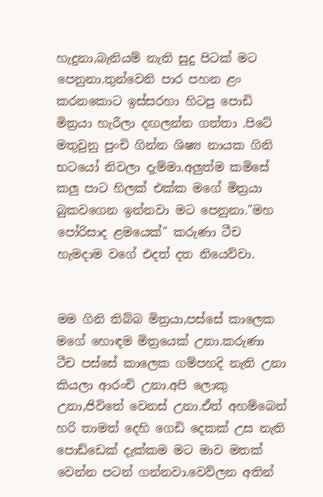හැදුනා,බැනියම් නැති සුදු පිටක් මට පෙනුනා.තුන්වෙනි පාර පහන ළං කරනකොට ඉස්සරහා හිටපු පොඩි මිත්‍රයා හැරීලා දඟලන්න ගත්තා .පිටේ මතුවුනු පුංචි ගින්න ශිෂ්‍ය නායක ගිනි භටයෝ නිවලා දැම්මා.අලුත්ම කමිසේ කලු පාට හිලක් එක්ක මගේ මිත්‍රයා බුකවගෙන ඉන්නවා මට පෙනුනා."මහ පෝරිසාද ළමයෙක්" කරුණා ටීච හැමදාම වගේ එදත් දත නියෙව්වා.


මම ගිනි තිබ්බ මිත්‍රයා,පස්සේ කාලෙක මගේ හොඳම මිත්‍රයෙක් උනා.කරුණා ටීච පස්සේ කාලෙක ගම්පහදි නැති උනා කියලා ආරංචි උනා.අපි ලොකු උනා,ජිවිතේ වෙනස් උනා.ඒත් අහම්බෙන් හරි තාමත් දෙහි ගෙඩි දෙකක් උස නැති පොඩ්ඩෙක් දැක්කම මට මාව මතක් වෙන්න පටන් ගන්නවා.වෙව්ලන අතින්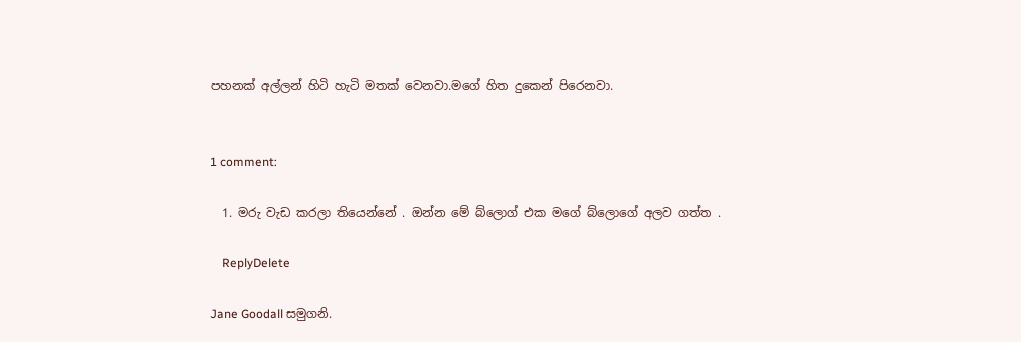පහනක් අල්ලන් හිටි හැටි මතක් වෙනවා.මගේ හිත දුකෙන් පිරෙනවා.


1 comment:

  1. මරු වැඩ කරලා තියෙන්නේ . ඔන්න මේ බ්ලොග් එක මගේ බ්ලොගේ අලව ගත්ත .

    ReplyDelete

Jane Goodall සමුගනි.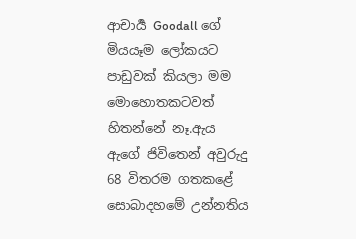ආචාර්‍ය Goodall ගේ මියයෑම ලෝකයට පාඩුවක් කියලා මම මොහොතකටවත් හිතන්නේ නෑ.ඇය ඇගේ ජිවිතෙන් අවුරුදු 68 විතරම ගතකළේ සොබාදහමේ උන්නතිය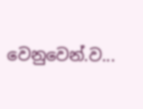වෙනුවෙන්.ව...